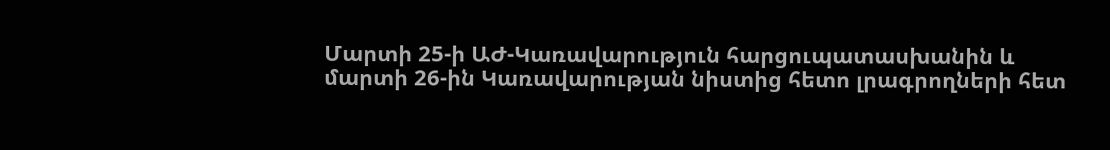Մարտի 25-ի ԱԺ-Կառավարություն հարցուպատասխանին և մարտի 26-ին Կառավարության նիստից հետո լրագրողների հետ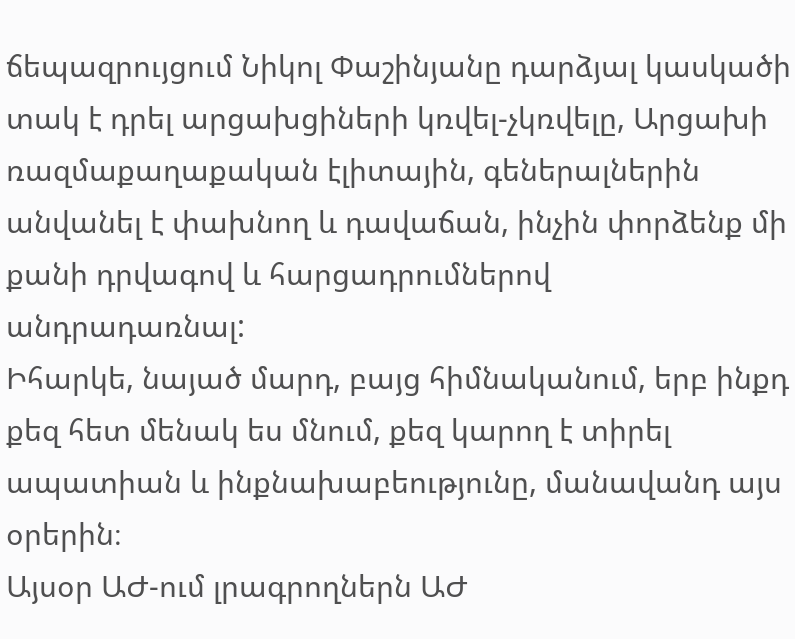ճեպազրույցում Նիկոլ Փաշինյանը դարձյալ կասկածի տակ է դրել արցախցիների կռվել-չկռվելը, Արցախի ռազմաքաղաքական էլիտային, գեներալներին անվանել է փախնող և դավաճան, ինչին փորձենք մի քանի դրվագով և հարցադրումներով անդրադառնալ:
Իհարկե, նայած մարդ, բայց հիմնականում, երբ ինքդ քեզ հետ մենակ ես մնում, քեզ կարող է տիրել ապատիան և ինքնախաբեությունը, մանավանդ այս օրերին։
Այսօր ԱԺ-ում լրագրողներն ԱԺ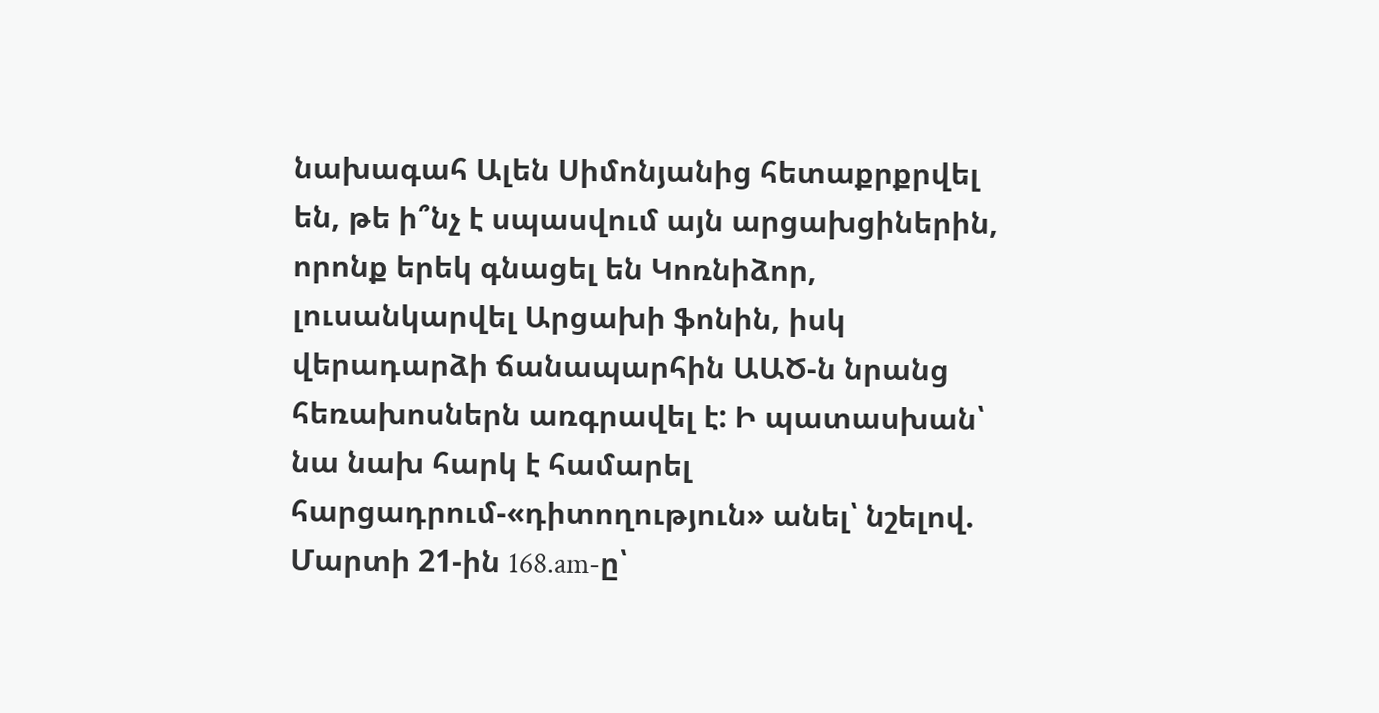նախագահ Ալեն Սիմոնյանից հետաքրքրվել են, թե ի՞նչ է սպասվում այն արցախցիներին, որոնք երեկ գնացել են Կոռնիձոր, լուսանկարվել Արցախի ֆոնին, իսկ վերադարձի ճանապարհին ԱԱԾ-ն նրանց հեռախոսներն առգրավել է: Ի պատասխան՝ նա նախ հարկ է համարել հարցադրում-«դիտողություն» անել՝ նշելով.
Մարտի 21-ին 168.am-ը՝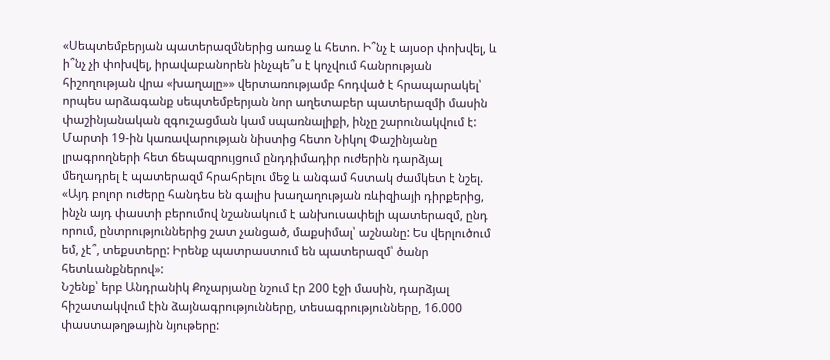«Սեպտեմբերյան պատերազմներից առաջ և հետո. Ի՞նչ է այսօր փոխվել, և ի՞նչ չի փոխվել, իրավաբանորեն ինչպե՞ս է կոչվում հանրության հիշողության վրա «խաղալը»» վերտառությամբ հոդված է հրապարակել՝ որպես արձագանք սեպտեմբերյան նոր աղետաբեր պատերազմի մասին փաշինյանական զգուշացման կամ սպառնալիքի, ինչը շարունակվում է:
Մարտի 19-ին կառավարության նիստից հետո Նիկոլ Փաշինյանը լրագրողների հետ ճեպազրույցում ընդդիմադիր ուժերին դարձյալ մեղադրել է պատերազմ հրահրելու մեջ և անգամ հստակ ժամկետ է նշել. «Այդ բոլոր ուժերը հանդես են գալիս խաղաղության ռևիզիայի դիրքերից, ինչն այդ փաստի բերումով նշանակում է անխուսափելի պատերազմ, ընդ որում, ընտրություններից շատ չանցած, մաքսիմալ՝ աշնանը: Ես վերլուծում եմ, չէ՞, տեքստերը: Իրենք պատրաստում են պատերազմ՝ ծանր հետևանքներով»:
Նշենք՝ երբ Անդրանիկ Քոչարյանը նշում էր 200 էջի մասին, դարձյալ հիշատակվում էին ձայնագրությունները, տեսագրությունները, 16.000 փաստաթղթային նյութերը: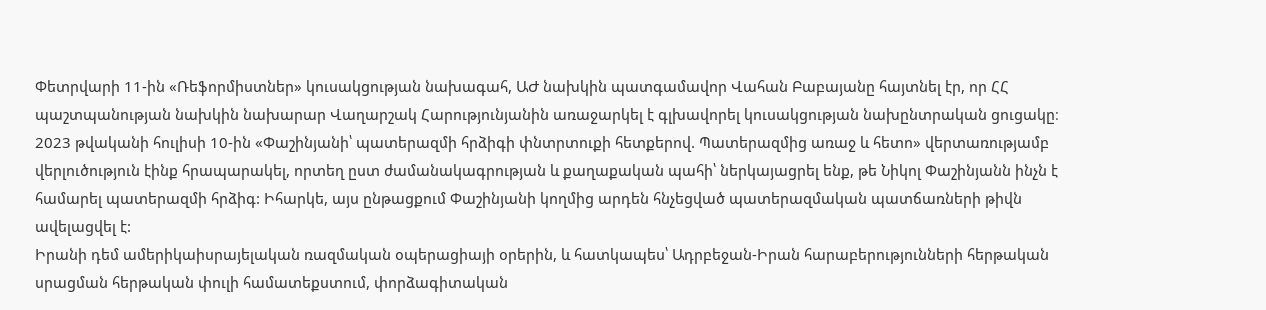Փետրվարի 11-ին «Ռեֆորմիստներ» կուսակցության նախագահ, ԱԺ նախկին պատգամավոր Վահան Բաբայանը հայտնել էր, որ ՀՀ պաշտպանության նախկին նախարար Վաղարշակ Հարությունյանին առաջարկել է գլխավորել կուսակցության նախընտրական ցուցակը։
2023 թվականի հուլիսի 10-ին «Փաշինյանի՝ պատերազմի հրձիգի փնտրտուքի հետքերով. Պատերազմից առաջ և հետո» վերտառությամբ վերլուծություն էինք հրապարակել, որտեղ ըստ ժամանակագրության և քաղաքական պահի՝ ներկայացրել ենք, թե Նիկոլ Փաշինյանն ինչն է համարել պատերազմի հրձիգ: Իհարկե, այս ընթացքում Փաշինյանի կողմից արդեն հնչեցված պատերազմական պատճառների թիվն ավելացվել է:
Իրանի դեմ ամերիկաիսրայելական ռազմական օպերացիայի օրերին, և հատկապես՝ Ադրբեջան-Իրան հարաբերությունների հերթական սրացման հերթական փուլի համատեքստում, փորձագիտական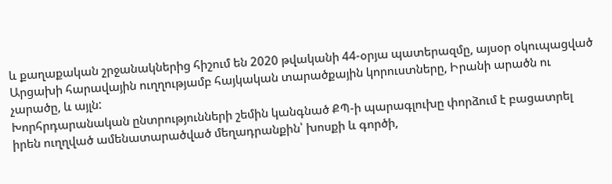և քաղաքական շրջանակներից հիշում են 2020 թվականի 44-օրյա պատերազմը, այսօր օկուպացված Արցախի հարավային ուղղությամբ հայկական տարածքային կորուստները, Իրանի արածն ու չարածը, և այլն:
Խորհրդարանական ընտրությունների շեմին կանգնած ՔՊ-ի պարագլուխը փորձում է բացատրել իրեն ուղղված ամենատարածված մեղադրանքին՝ խոսքի և գործի,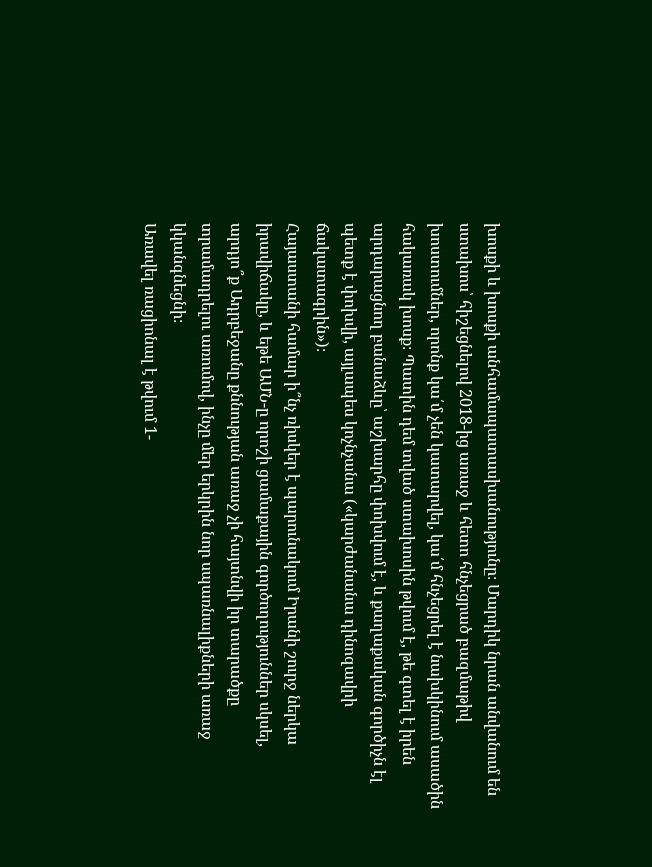խոսքի և խոսքի անհամապատասխանությունը։ Մարդիկ նրան անվանում են ստախոս՝ հիշեցնելով 2018-ից առաջ և հետո հնչեցրած բազմաթիվ խոստումներ, որոնք կա՛մ չեն կատարվել, կա՛մ հնչեցրել է նախկինում ասածին հակառակ խոսք։ Պատին դեմ տված ստախոսին թվում է, թե գտել է իրեն արդարացնող բանաձևը՝ աշխարհը փոխվում է, և քաղաքական գործիչն էլ պետք է փոխվի, այլապես կոչնչանա («կարժանանա դինոզավրի ճակատագրին»)։
Հայաստանի համար ի՞նչ ռիսկեր է պարունակում Իրանի շուրջ ներկա իրավիճակը, և եթե ԱՄՆ-ը որոշի ցամաքային գործողություններ սկսել, արդյո՞ք Ադրբեջանը քննության առաջ չի հայտնվի իր տարածքը տրամադրելու առումով, ինչը մեր երկրին նոր սպառնալիքների առաջ կկանգնեցնի։
Առավել ռացիոնալ է թվում 1-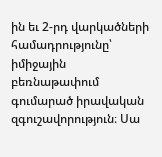ին եւ 2-րդ վարկածների համադրությունը՝ իմիջային բեռնաթափում գումարած իրավական զգուշավորություն։ Սա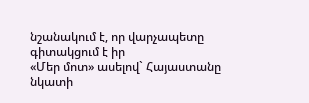նշանակում է, որ վարչապետը գիտակցում է իր
«Մեր մոտ» ասելով` Հայաստանը նկատի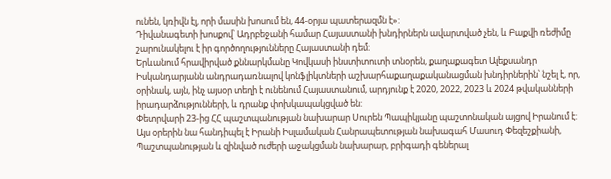ունեն, կռիվն էլ, որի մասին խոսում են, 44-օրյա պատերազմն է»:
Դիվանագետի խոսքով՝ Ադրբեջանի համար Հայաստանի խնդիրներն ավարտված չեն, և Բաքվի ռեժիմը շարունակելու է իր գործողությունները Հայաստանի դեմ։
Երևանում հրավիրված քննարկմանը Կովկասի ինստիտուտի տնօրեն, քաղաքագետ Ալեքսանդր Իսկանդարյանն անդրադառնալով կոնֆլիկտների աշխարհաքաղաքականացման խնդիրներին՝ նշել է, որ, օրինակ, այն, ինչ այսօր տեղի է ունենում Հայաստանում, արդյունք է 2020, 2022, 2023 և 2024 թվականների իրադարձությունների, և դրանք փոխկապակցված են:
Փետրվարի 23-ից ՀՀ պաշտպանության նախարար Սուրեն Պապիկյանը պաշտոնական այցով Իրանում է: Այս օրերին նա հանդիպել է Իրանի Իսլամական Հանրապետության նախագահ Մասուդ Փեզեշքիանի, Պաշտպանության և զինված ուժերի աջակցման նախարար, բրիգադի գեներալ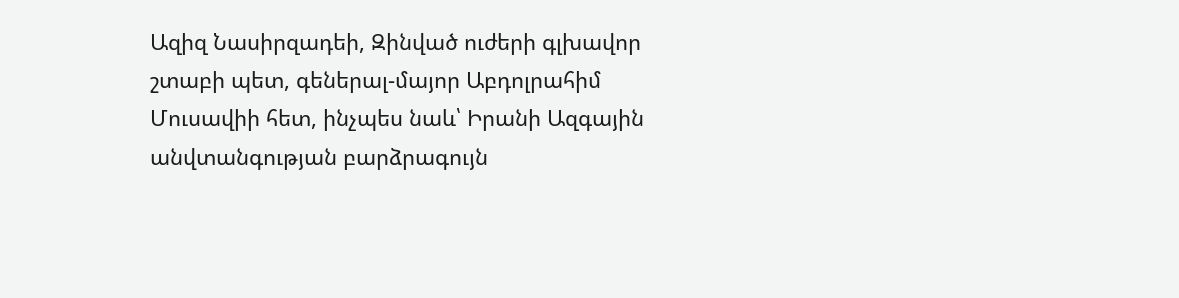Ազիզ Նասիրզադեի, Զինված ուժերի գլխավոր շտաբի պետ, գեներալ-մայոր Աբդոլրահիմ Մուսավիի հետ, ինչպես նաև՝ Իրանի Ազգային անվտանգության բարձրագույն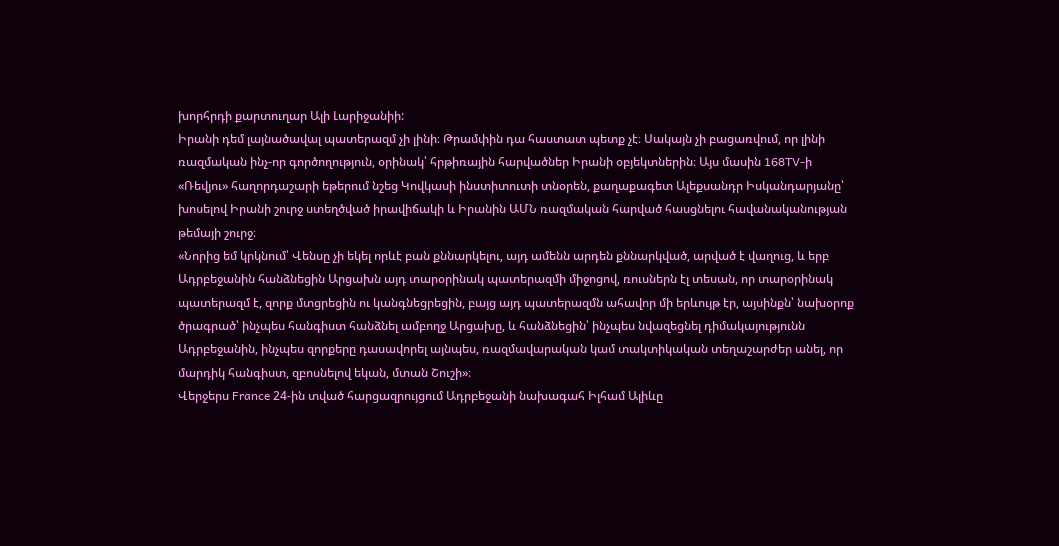խորհրդի քարտուղար Ալի Լարիջանիի:
Իրանի դեմ լայնածավալ պատերազմ չի լինի։ Թրամփին դա հաստատ պետք չէ։ Սակայն չի բացառվում, որ լինի ռազմական ինչ-որ գործողություն, օրինակ՝ հրթիռային հարվածներ Իրանի օբյեկտներին։ Այս մասին 168TV-ի «Ռեվյու» հաղորդաշարի եթերում նշեց Կովկասի ինստիտուտի տնօրեն, քաղաքագետ Ալեքսանդր Իսկանդարյանը՝ խոսելով Իրանի շուրջ ստեղծված իրավիճակի և Իրանին ԱՄՆ ռազմական հարված հասցնելու հավանականության թեմայի շուրջ։
«Նորից եմ կրկնում՝ Վենսը չի եկել որևէ բան քննարկելու, այդ ամենն արդեն քննարկված, արված է վաղուց, և երբ Ադրբեջանին հանձնեցին Արցախն այդ տարօրինակ պատերազմի միջոցով, ռուսներն էլ տեսան, որ տարօրինակ պատերազմ է, զորք մտցրեցին ու կանգնեցրեցին, բայց այդ պատերազմն ահավոր մի երևույթ էր, այսինքն՝ նախօրոք ծրագրած՝ ինչպես հանգիստ հանձնել ամբողջ Արցախը, և հանձնեցին՝ ինչպես նվազեցնել դիմակայությունն Ադրբեջանին, ինչպես զորքերը դասավորել այնպես, ռազմավարական կամ տակտիկական տեղաշարժեր անել, որ մարդիկ հանգիստ, զբոսնելով եկան, մտան Շուշի»։
Վերջերս France 24-ին տված հարցազրույցում Ադրբեջանի նախագահ Իլհամ Ալիևը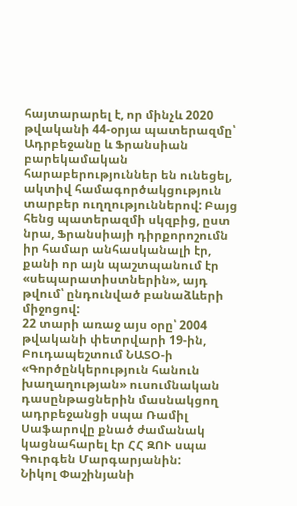հայտարարել է, որ մինչև 2020 թվականի 44-օրյա պատերազմը՝ Ադրբեջանը և Ֆրանսիան բարեկամական հարաբերություններ են ունեցել, ակտիվ համագործակցություն տարբեր ուղղություններով: Բայց հենց պատերազմի սկզբից, ըստ նրա, Ֆրանսիայի դիրքորոշումն իր համար անհասկանալի էր, քանի որ այն պաշտպանում էր «սեպարատիստներին», այդ թվում՝ ընդունված բանաձևերի միջոցով:
22 տարի առաջ այս օրը՝ 2004 թվականի փետրվարի 19-ին, Բուդապեշտում ՆԱՏՕ-ի «Գործընկերություն հանուն խաղաղության» ուսումնական դասընթացներին մասնակցող ադրբեջանցի սպա Ռամիլ Սաֆարովը քնած ժամանակ կացնահարել էր ՀՀ ԶՈՒ սպա Գուրգեն Մարգարյանին:
Նիկոլ Փաշինյանի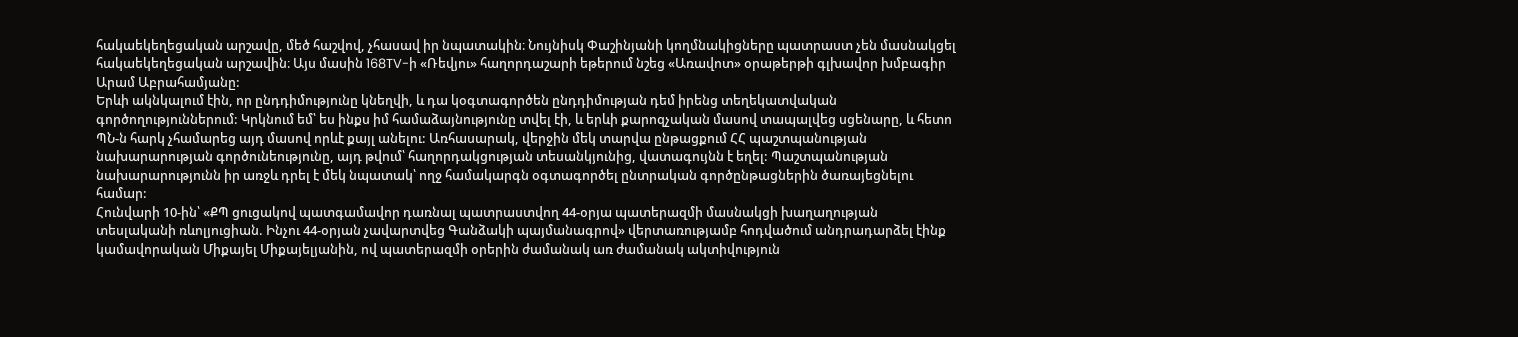հակաեկեղեցական արշավը, մեծ հաշվով, չհասավ իր նպատակին։ Նույնիսկ Փաշինյանի կողմնակիցները պատրաստ չեն մասնակցել հակաեկեղեցական արշավին։ Այս մասին 168TV-ի «Ռեվյու» հաղորդաշարի եթերում նշեց «Առավոտ» օրաթերթի գլխավոր խմբագիր Արամ Աբրահամյանը:
Երևի ակնկալում էին, որ ընդդիմությունը կնեղվի, և դա կօգտագործեն ընդդիմության դեմ իրենց տեղեկատվական գործողություններում: Կրկնում եմ՝ ես ինքս իմ համաձայնությունը տվել էի, և երևի քարոզչական մասով տապալվեց սցենարը, և հետո ՊՆ-ն հարկ չհամարեց այդ մասով որևէ քայլ անելու: Առհասարակ, վերջին մեկ տարվա ընթացքում ՀՀ պաշտպանության նախարարության գործունեությունը, այդ թվում՝ հաղորդակցության տեսանկյունից, վատագույնն է եղել: Պաշտպանության նախարարությունն իր առջև դրել է մեկ նպատակ՝ ողջ համակարգն օգտագործել ընտրական գործընթացներին ծառայեցնելու համար:
Հունվարի 10-ին՝ «ՔՊ ցուցակով պատգամավոր դառնալ պատրաստվող 44-օրյա պատերազմի մասնակցի խաղաղության տեսլականի ռևոլյուցիան. Ինչու 44-օրյան չավարտվեց Գանձակի պայմանագրով» վերտառությամբ հոդվածում անդրադարձել էինք կամավորական Միքայել Միքայելյանին, ով պատերազմի օրերին ժամանակ առ ժամանակ ակտիվություն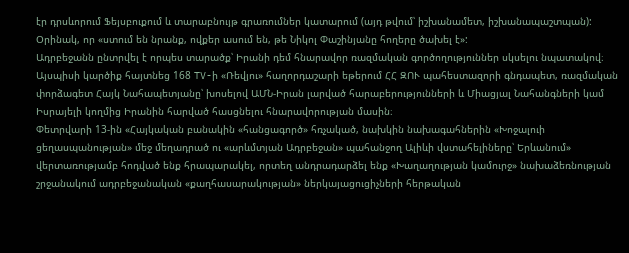էր դրսևորում Ֆեյսբուքում և տարաբնույթ գրառումներ կատարում (այդ թվում՝ իշխանամետ, իշխանապաշտպան): Օրինակ, որ «ստում են նրանք, ովքեր ասում են, թե Նիկոլ Փաշինյանը հողերը ծախել է»:
Ադրբեջանն ընտրվել է որպես տարածք՝ Իրանի դեմ հնարավոր ռազմական գործողություններ սկսելու նպատակով։ Այսպիսի կարծիք հայտնեց 168 TV-ի «Ռեվյու» հաղորդաշարի եթերում ՀՀ ԶՈՒ պահեստազորի գնդապետ, ռազմական փորձագետ Հայկ Նահապետյանը՝ խոսելով ԱՄՆ-Իրան լարված հարաբերությունների և Միացյալ Նահանգների կամ Իսրայելի կողմից Իրանին հարված հասցնելու հնարավորության մասին։
Փետրվարի 13-ին «Հայկական բանակին «հանցագործ» հռչակած, նախկին նախագահներին «Խոջալուի ցեղասպանության» մեջ մեղադրած ու «արևմտյան Ադրբեջան» պահանջող Ալիևի վստահելիները՝ Երևանում» վերտառությամբ հոդված ենք հրապարակել, որտեղ անդրադարձել ենք «Խաղաղության կամուրջ» նախաձեռնության շրջանակում ադրբեջանական «քաղհասարակության» ներկայացուցիչների հերթական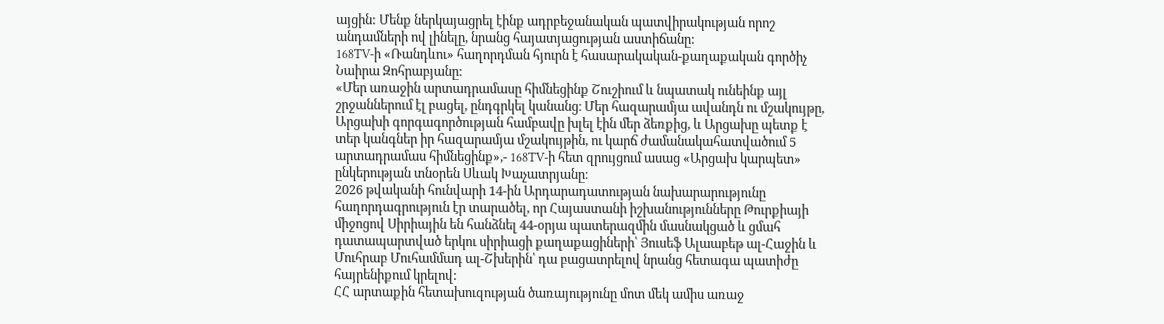այցին: Մենք ներկայացրել էինք ադրբեջանական պատվիրակության որոշ անդամների ով լինելը, նրանց հայատյացության աստիճանը:
168TV-ի «Ռանդևու» հաղորդման հյուրն է հասարակական-քաղաքական գործիչ Նաիրա Զոհրաբյանը:
«Մեր առաջին արտադրամասը հիմնեցինք Շուշիում և նպատակ ունեինք այլ շրջաններում էլ բացել, ընդգրկել կանանց։ Մեր հազարամյա ավանդն ու մշակույթը, Արցախի գորգագործության համբավը խլել էին մեր ձեռքից, և Արցախը պետք է տեր կանգներ իր հազարամյա մշակույթին, ու կարճ ժամանակահատվածում 5 արտադրամաս հիմնեցինք»,- 168TV-ի հետ զրույցում ասաց «Արցախ կարպետ» ընկերության տնօրեն Սևակ Խաչատրյանը։
2026 թվականի հունվարի 14-ին Արդարադատության նախարարությունը հաղորդագրություն էր տարածել, որ Հայաստանի իշխանությունները Թուրքիայի միջոցով Սիրիային են հանձնել 44-օրյա պատերազմին մասնակցած և ցմահ դատապարտված երկու սիրիացի քաղաքացիների՝ Յուսեֆ Ալաաբեթ ալ-Հաջին և Մուհրաբ Մուհամմադ ալ-Շխերին՝ դա բացատրելով նրանց հետագա պատիժը հայրենիքում կրելով:
ՀՀ արտաքին հետախուզության ծառայությունը մոտ մեկ ամիս առաջ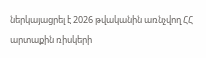ներկայացրել է 2026 թվականին առնչվող ՀՀ արտաքին ռիսկերի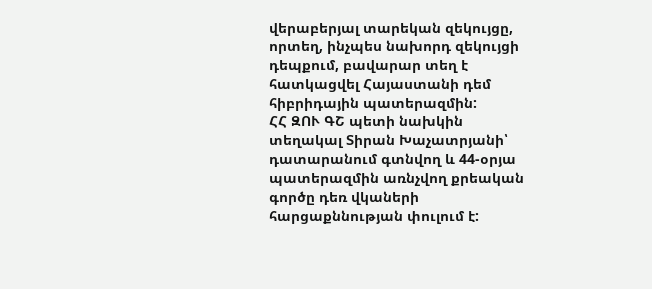վերաբերյալ տարեկան զեկույցը, որտեղ, ինչպես նախորդ զեկույցի դեպքում, բավարար տեղ է հատկացվել Հայաստանի դեմ հիբրիդային պատերազմին:
ՀՀ ԶՈՒ ԳՇ պետի նախկին տեղակալ Տիրան Խաչատրյանի՝ դատարանում գտնվող և 44-օրյա պատերազմին առնչվող քրեական գործը դեռ վկաների հարցաքննության փուլում է: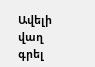Ավելի վաղ գրել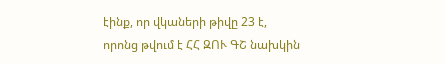էինք, որ վկաների թիվը 23 է, որոնց թվում է ՀՀ ԶՈՒ ԳՇ նախկին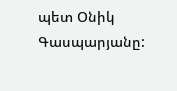պետ Օնիկ Գասպարյանը: